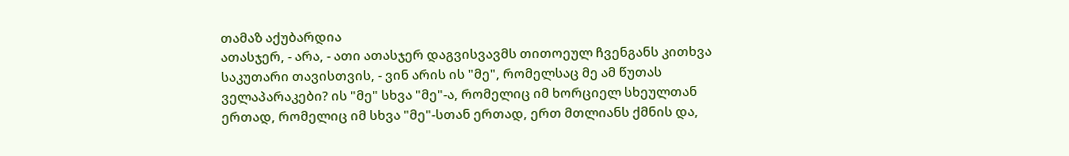თამაზ აქუბარდია
ათასჯერ, - არა, - ათი ათასჯერ დაგვისვავმს თითოეულ ჩვენგანს კითხვა საკუთარი თავისთვის, - ვინ არის ის "მე", რომელსაც მე ამ წუთას ველაპარაკები? ის "მე" სხვა "მე"-ა, რომელიც იმ ხორციელ სხეულთან ერთად, რომელიც იმ სხვა "მე"-სთან ერთად, ერთ მთლიანს ქმნის და,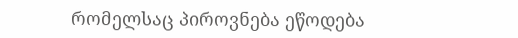რომელსაც პიროვნება ეწოდება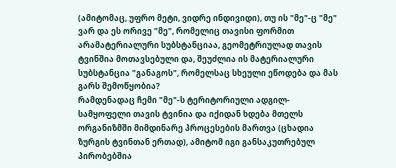(ამიტომაც, უფრო მეტი, ვიდრე ინდივიდი), თუ ის "მე"-ც "მე" ვარ და ეს ორივე "მე", რომელიც თავისი ფორმით არამატერიალური სუბსტანციაა, გეომეტრიულად თავის ტვინშია მოთავსებული და, შეუძლია ის მატერიალური სუბსტანცია "განაგოს", რომელსაც სხეული ეწოდება და მას გარს შემოწყობია?
რამდენადაც ჩემი "მე"-ს ტერიტორიული ადგილ-სამყოფელი თავის ტვინია და იქიდან ხდება მთელს ორგანიზმში მიმდინარე პროცესების მართვა (ცხადია ზურგის ტვინთან ერთად), ამიტომ იგი განსაკუთრებულ პირობებშია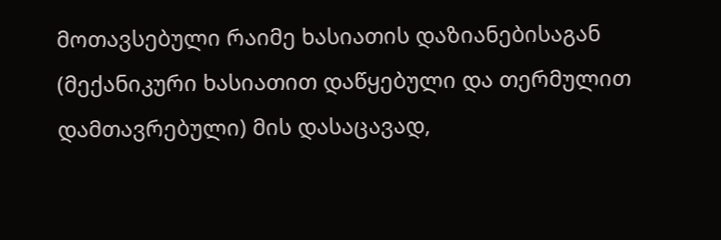მოთავსებული რაიმე ხასიათის დაზიანებისაგან (მექანიკური ხასიათით დაწყებული და თერმულით დამთავრებული) მის დასაცავად,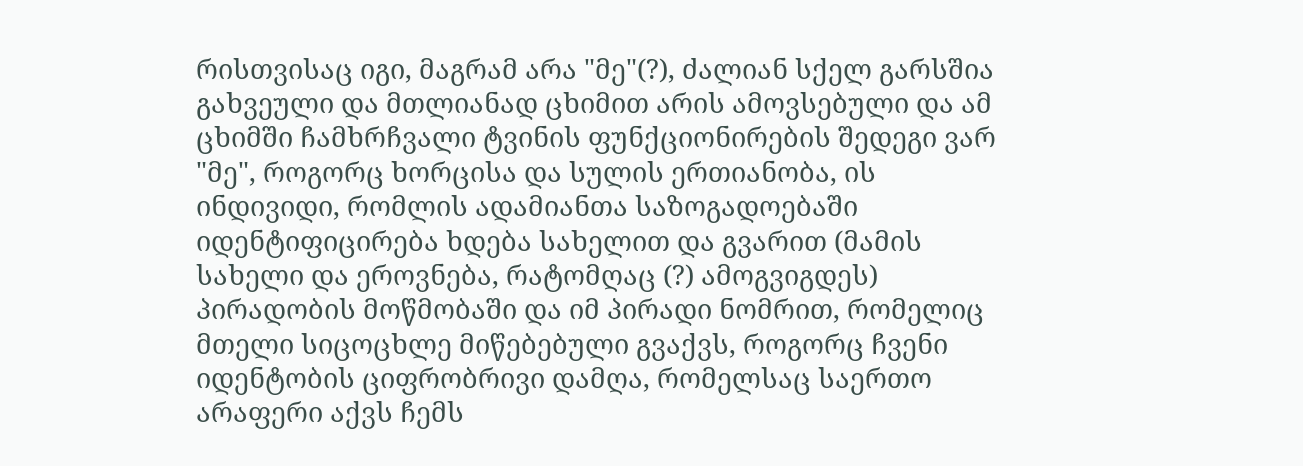რისთვისაც იგი, მაგრამ არა "მე"(?), ძალიან სქელ გარსშია გახვეული და მთლიანად ცხიმით არის ამოვსებული და ამ ცხიმში ჩამხრჩვალი ტვინის ფუნქციონირების შედეგი ვარ "მე", როგორც ხორცისა და სულის ერთიანობა, ის ინდივიდი, რომლის ადამიანთა საზოგადოებაში იდენტიფიცირება ხდება სახელით და გვარით (მამის სახელი და ეროვნება, რატომღაც (?) ამოგვიგდეს) პირადობის მოწმობაში და იმ პირადი ნომრით, რომელიც მთელი სიცოცხლე მიწებებული გვაქვს, როგორც ჩვენი იდენტობის ციფრობრივი დამღა, რომელსაც საერთო არაფერი აქვს ჩემს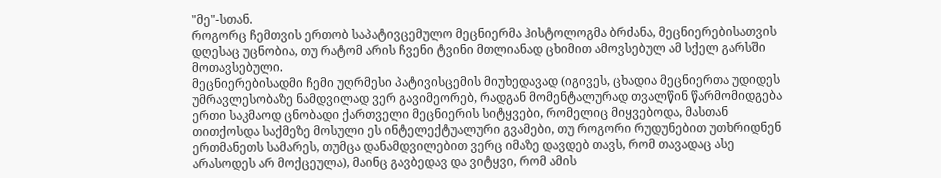"მე"-სთან.
როგორც ჩემთვის ერთობ საპატივცემულო მეცნიერმა ჰისტოლოგმა ბრძანა, მეცნიერებისათვის დღესაც უცნობია, თუ რატომ არის ჩვენი ტვინი მთლიანად ცხიმით ამოვსებულ ამ სქელ გარსში მოთავსებული.
მეცნიერებისადმი ჩემი უღრმესი პატივისცემის მიუხედავად (იგივეს, ცხადია მეცნიერთა უდიდეს უმრავლესობაზე ნამდვილად ვერ გავიმეორებ, რადგან მომენტალურად თვალწინ წარმომიდგება ერთი საკმაოდ ცნობადი ქართველი მეცნიერის სიტყვები, რომელიც მიყვებოდა, მასთან თითქოსდა საქმეზე მოსული ეს ინტელექტუალური გვამები, თუ როგორი რუდუნებით უთხრიდნენ ერთმანეთს სამარეს, თუმცა დანამდვილებით ვერც იმაზე დავდებ თავს, რომ თავადაც ასე არასოდეს არ მოქცეულა), მაინც გავბედავ და ვიტყვი, რომ ამის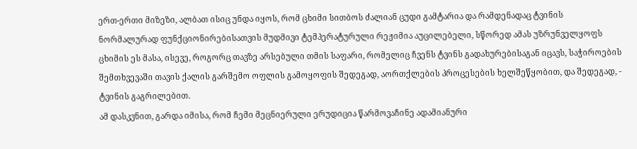ერთ-ერთი მიზეზი, ალბათ ისიც უნდა იყოს, რომ ცხიმი სითბოს ძალიან ცუდი გამტარია და რამდენადაც ტვინის ნორმალურად ფუნქციონირებისათვის მუდმივი ტემპერატურული რეჟიმია აუცილებელი, სწორედ ამას უზრუნველყოფს ცხიმის ეს მასა, ისევე, როგორც თავზე არსებული თმის საფარი, რომელიც ჩვენს ტვინს გადახურებისაგან იცავს, საჭიროების შემთხვევაში თავის ქალის გარშემო ოფლის გამოყოფის შედეგად, აორთქლების პროცესების ხელშეწყობით, და შედეგად, - ტვინის გაგრილებით.
ამ დასკვნით, გარდა იმისა, რომ ჩემი მეცნიერული ერუდიცია წარმოვაჩინე ადამიანური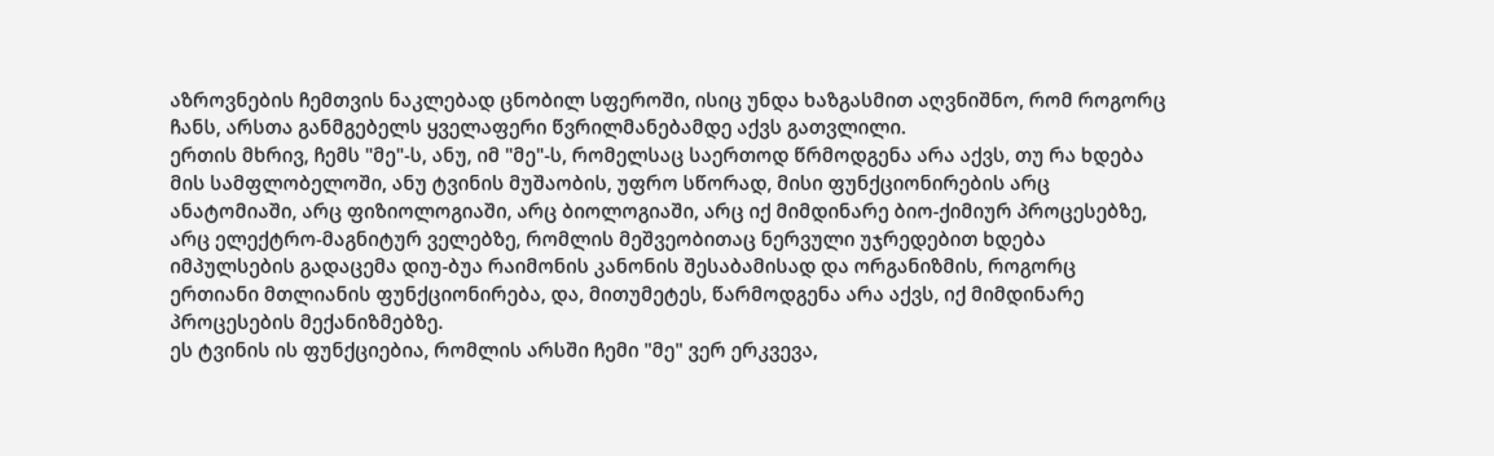აზროვნების ჩემთვის ნაკლებად ცნობილ სფეროში, ისიც უნდა ხაზგასმით აღვნიშნო, რომ როგორც ჩანს, არსთა განმგებელს ყველაფერი წვრილმანებამდე აქვს გათვლილი.
ერთის მხრივ, ჩემს "მე"-ს, ანუ, იმ "მე"-ს, რომელსაც საერთოდ წრმოდგენა არა აქვს, თუ რა ხდება მის სამფლობელოში, ანუ ტვინის მუშაობის, უფრო სწორად, მისი ფუნქციონირების არც ანატომიაში, არც ფიზიოლოგიაში, არც ბიოლოგიაში, არც იქ მიმდინარე ბიო-ქიმიურ პროცესებზე, არც ელექტრო-მაგნიტურ ველებზე, რომლის მეშვეობითაც ნერვული უჯრედებით ხდება იმპულსების გადაცემა დიუ-ბუა რაიმონის კანონის შესაბამისად და ორგანიზმის, როგორც ერთიანი მთლიანის ფუნქციონირება, და, მითუმეტეს, წარმოდგენა არა აქვს, იქ მიმდინარე პროცესების მექანიზმებზე.
ეს ტვინის ის ფუნქციებია, რომლის არსში ჩემი "მე" ვერ ერკვევა,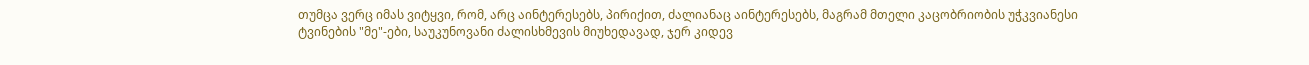თუმცა ვერც იმას ვიტყვი, რომ, არც აინტერესებს, პირიქით, ძალიანაც აინტერესებს, მაგრამ მთელი კაცობრიობის უჭკვიანესი ტვინების "მე"-ები, საუკუნოვანი ძალისხმევის მიუხედავად, ჯერ კიდევ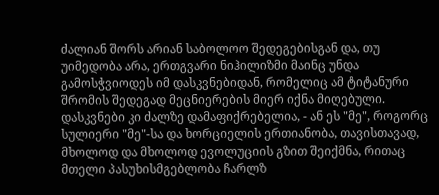ძალიან შორს არიან საბოლოო შედეგებისგან და, თუ უიმედობა არა, ერთგვარი ნიჰილიზმი მაინც უნდა გამოსჭვიოდეს იმ დასკვნებიდან, რომელიც ამ ტიტანური შრომის შედეგად მეცნიერების მიერ იქნა მიღებული. დასკვნები კი ძალზე დამაფიქრებელია, - ან ეს "მე", როგორც სულიერი "მე"-სა და ხორციელის ერთიანობა, თავისთავად, მხოლოდ და მხოლოდ ევოლუციის გზით შეიქმნა, რითაც მთელი პასუხისმგებლობა ჩარლზ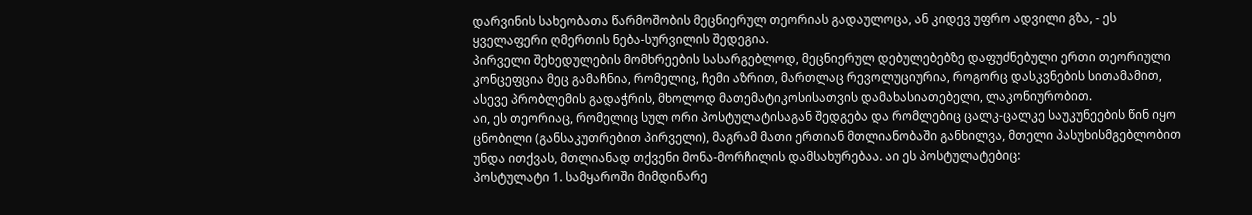დარვინის სახეობათა წარმოშობის მეცნიერულ თეორიას გადაულოცა, ან კიდევ უფრო ადვილი გზა, - ეს ყველაფერი ღმერთის ნება-სურვილის შედეგია.
პირველი შეხედულების მომხრეების სასარგებლოდ, მეცნიერულ დებულებებზე დაფუძნებული ერთი თეორიული კონცეფცია მეც გამაჩნია, რომელიც, ჩემი აზრით, მართლაც რევოლუციურია, როგორც დასკვნების სითამამით, ასევე პრობლემის გადაჭრის, მხოლოდ მათემატიკოსისათვის დამახასიათებელი, ლაკონიურობით.
აი, ეს თეორიაც, რომელიც სულ ორი პოსტულატისაგან შედგება და რომლებიც ცალკ-ცალკე საუკუნეების წინ იყო ცნობილი (განსაკუთრებით პირველი), მაგრამ მათი ერთიან მთლიანობაში განხილვა, მთელი პასუხისმგებლობით უნდა ითქვას, მთლიანად თქვენი მონა-მორჩილის დამსახურებაა. აი ეს პოსტულატებიც:
პოსტულატი 1. სამყაროში მიმდინარე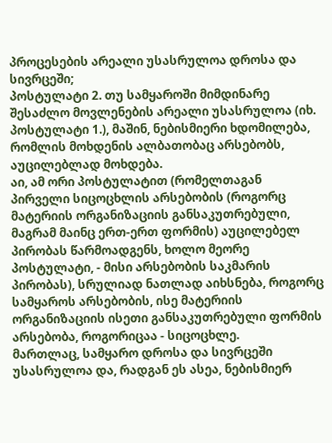პროცესების არეალი უსასრულოა დროსა და სივრცეში;
პოსტულატი 2. თუ სამყაროში მიმდინარე შესაძლო მოვლენების არეალი უსასრულოა (იხ. პოსტულატი 1.), მაშინ, ნებისმიერი ხდომილება, რომლის მოხდენის ალბათობაც არსებობს, აუცილებლად მოხდება.
აი, ამ ორი პოსტულატით (რომელთაგან პირველი სიცოცხლის არსებობის (როგორც მატერიის ორგანიზაციის განსაკუთრებული, მაგრამ მაინც ერთ-ერთ ფორმის) აუცილებელ პირობას წარმოადგენს, ხოლო მეორე პოსტულატი, - მისი არსებობის საკმარის პირობას), სრულიად ნათლად აიხსნება, როგორც სამყაროს არსებობის, ისე მატერიის ორგანიზაციის ისეთი განსაკუთრებული ფორმის არსებობა, როგორიცაა - სიცოცხლე.
მართლაც, სამყარო დროსა და სივრცეში უსასრულოა და, რადგან ეს ასეა, ნებისმიერ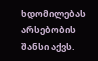ხდომილებას არსებობის შანსი აქვს.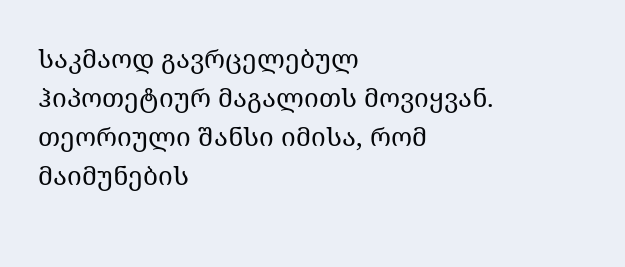საკმაოდ გავრცელებულ ჰიპოთეტიურ მაგალითს მოვიყვან. თეორიული შანსი იმისა, რომ მაიმუნების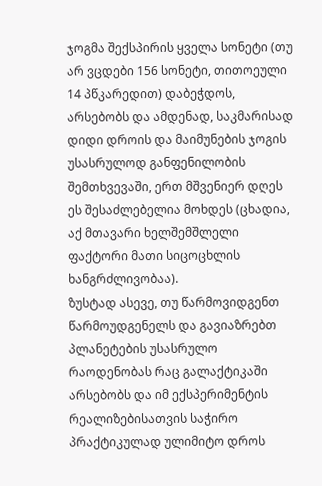ჯოგმა შექსპირის ყველა სონეტი (თუ არ ვცდები 156 სონეტი, თითოეული 14 პწკარედით) დაბეჭდოს, არსებობს და ამდენად, საკმარისად დიდი დროის და მაიმუნების ჯოგის უსასრულოდ განფენილობის შემთხვევაში, ერთ მშვენიერ დღეს ეს შესაძლებელია მოხდეს (ცხადია, აქ მთავარი ხელშემშლელი ფაქტორი მათი სიცოცხლის ხანგრძლივობაა).
ზუსტად ასევე, თუ წარმოვიდგენთ წარმოუდგენელს და გავიაზრებთ პლანეტების უსასრულო რაოდენობას რაც გალაქტიკაში არსებობს და იმ ექსპერიმენტის რეალიზებისათვის საჭირო პრაქტიკულად ულიმიტო დროს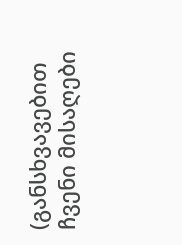(განსხვავებით ჩვენი მისაღები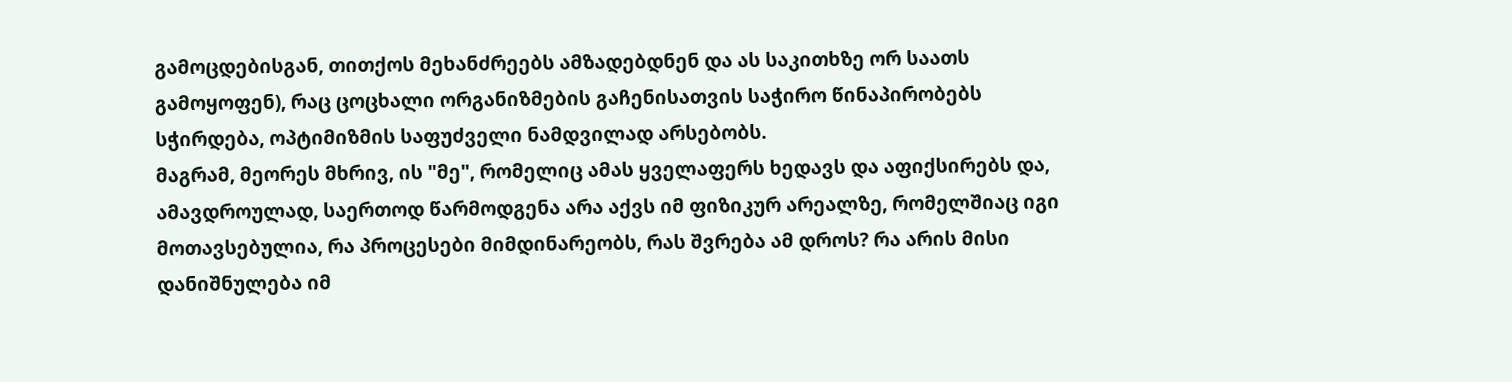გამოცდებისგან, თითქოს მეხანძრეებს ამზადებდნენ და ას საკითხზე ორ საათს გამოყოფენ), რაც ცოცხალი ორგანიზმების გაჩენისათვის საჭირო წინაპირობებს სჭირდება, ოპტიმიზმის საფუძველი ნამდვილად არსებობს.
მაგრამ, მეორეს მხრივ, ის "მე", რომელიც ამას ყველაფერს ხედავს და აფიქსირებს და, ამავდროულად, საერთოდ წარმოდგენა არა აქვს იმ ფიზიკურ არეალზე, რომელშიაც იგი მოთავსებულია, რა პროცესები მიმდინარეობს, რას შვრება ამ დროს? რა არის მისი დანიშნულება იმ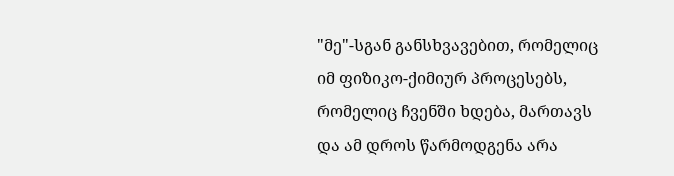"მე"-სგან განსხვავებით, რომელიც იმ ფიზიკო-ქიმიურ პროცესებს, რომელიც ჩვენში ხდება, მართავს და ამ დროს წარმოდგენა არა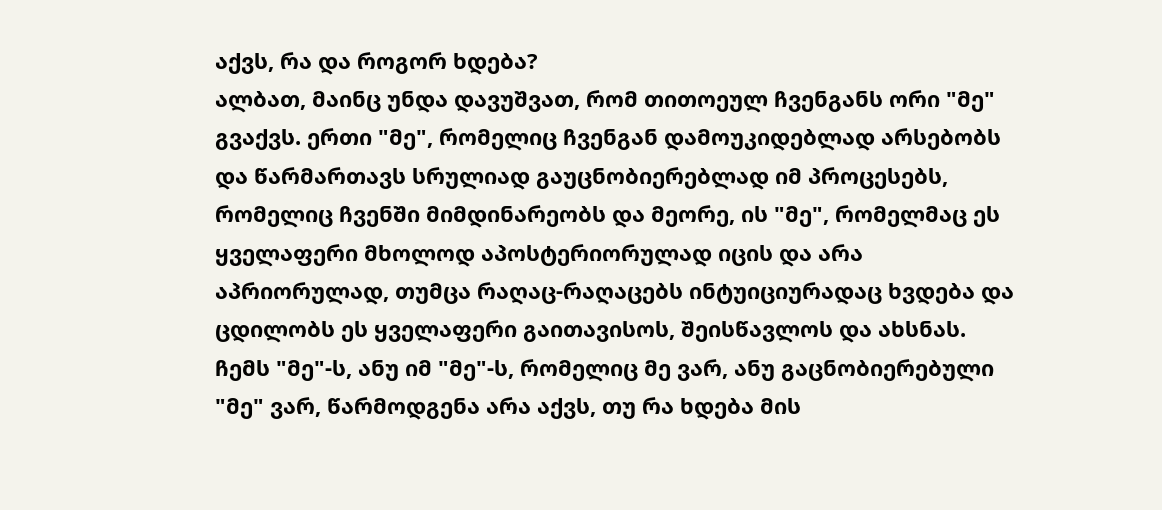აქვს, რა და როგორ ხდება?
ალბათ, მაინც უნდა დავუშვათ, რომ თითოეულ ჩვენგანს ორი "მე" გვაქვს. ერთი "მე", რომელიც ჩვენგან დამოუკიდებლად არსებობს და წარმართავს სრულიად გაუცნობიერებლად იმ პროცესებს, რომელიც ჩვენში მიმდინარეობს და მეორე, ის "მე", რომელმაც ეს ყველაფერი მხოლოდ აპოსტერიორულად იცის და არა აპრიორულად, თუმცა რაღაც-რაღაცებს ინტუიციურადაც ხვდება და ცდილობს ეს ყველაფერი გაითავისოს, შეისწავლოს და ახსნას.
ჩემს "მე"-ს, ანუ იმ "მე"-ს, რომელიც მე ვარ, ანუ გაცნობიერებული "მე" ვარ, წარმოდგენა არა აქვს, თუ რა ხდება მის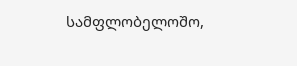სამფლობელოშო,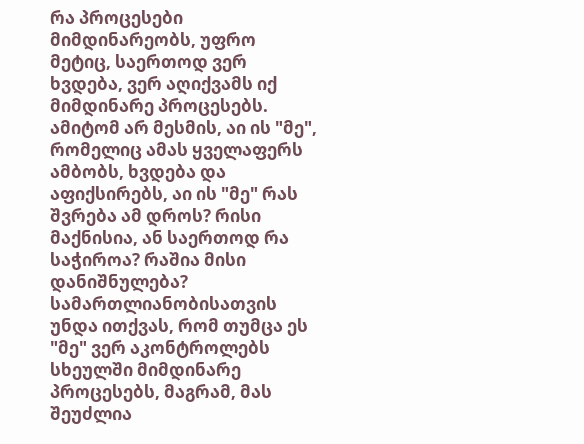რა პროცესები მიმდინარეობს, უფრო მეტიც, საერთოდ ვერ ხვდება, ვერ აღიქვამს იქ მიმდინარე პროცესებს. ამიტომ არ მესმის, აი ის "მე", რომელიც ამას ყველაფერს ამბობს, ხვდება და აფიქსირებს, აი ის "მე" რას შვრება ამ დროს? რისი მაქნისია, ან საერთოდ რა საჭიროა? რაშია მისი დანიშნულება?
სამართლიანობისათვის უნდა ითქვას, რომ თუმცა ეს "მე" ვერ აკონტროლებს სხეულში მიმდინარე პროცესებს, მაგრამ, მას შეუძლია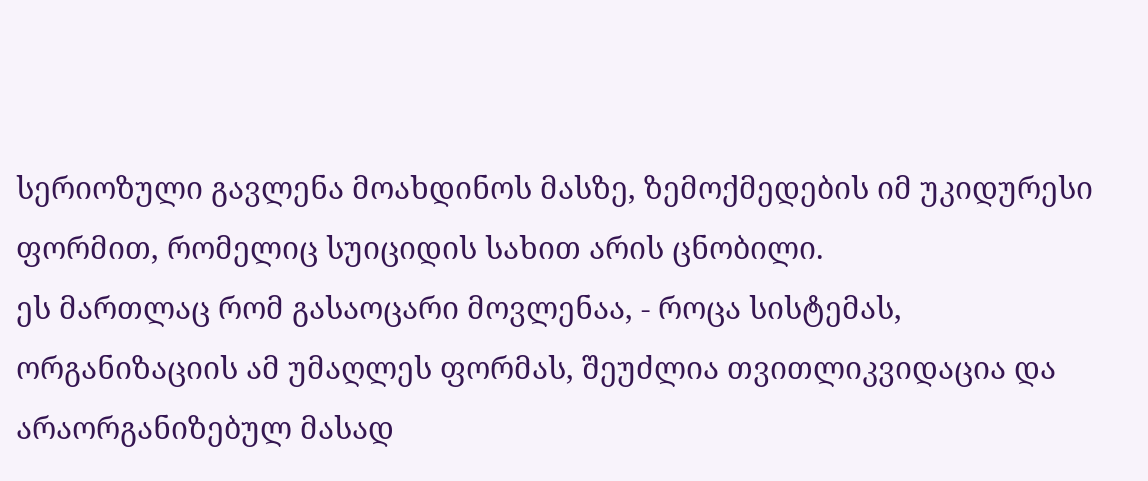სერიოზული გავლენა მოახდინოს მასზე, ზემოქმედების იმ უკიდურესი ფორმით, რომელიც სუიციდის სახით არის ცნობილი.
ეს მართლაც რომ გასაოცარი მოვლენაა, - როცა სისტემას, ორგანიზაციის ამ უმაღლეს ფორმას, შეუძლია თვითლიკვიდაცია და არაორგანიზებულ მასად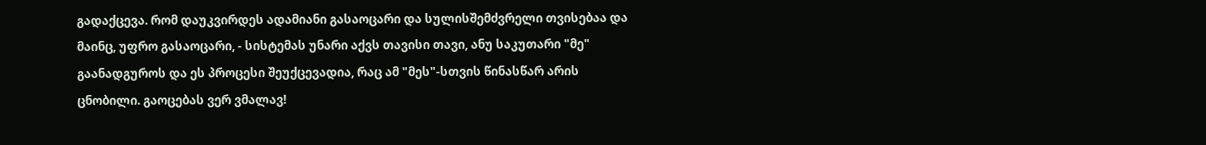გადაქცევა. რომ დაუკვირდეს ადამიანი გასაოცარი და სულისშემძვრელი თვისებაა და მაინც, უფრო გასაოცარი, - სისტემას უნარი აქვს თავისი თავი, ანუ საკუთარი "მე" გაანადგუროს და ეს პროცესი შეუქცევადია, რაც ამ "მეს"-სთვის წინასწარ არის ცნობილი. გაოცებას ვერ ვმალავ!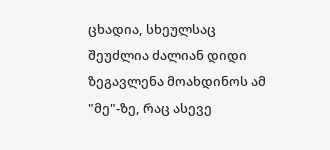ცხადია, სხეულსაც შეუძლია ძალიან დიდი ზეგავლენა მოახდინოს ამ "მე"-ზე, რაც ასევე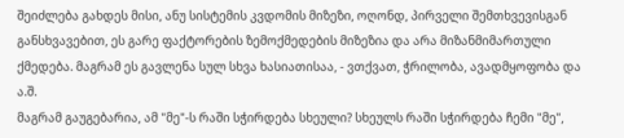შეიძლება გახდეს მისი, ანუ სისტემის კვდომის მიზეზი, ოღონდ, პირველი შემთხვევისგან განსხვავებით, ეს გარე ფაქტორების ზემოქმედების მიზეზია და არა მიზანმიმართული ქმედება. მაგრამ ეს გავლენა სულ სხვა ხასიათისაა, - ვთქვათ, ჭრილობა, ავადმყოფობა და ა.შ.
მაგრამ გაუგებარია, ამ "მე"-ს რაში სჭირდება სხეული? სხეულს რაში სჭირდება ჩემი "მე",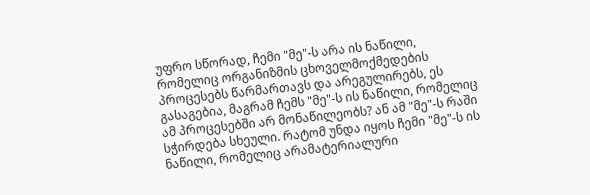უფრო სწორად, ჩემი "მე"-ს არა ის ნაწილი, რომელიც ორგანიზმის ცხოველმოქმედების პროცესებს წარმართავს და არეგულირებს, ეს გასაგებია, მაგრამ ჩემს "მე"-ს ის ნაწილი, რომელიც ამ პროცესებში არ მონაწილეობს? ან ამ "მე"-ს რაში სჭირდება სხეული. რატომ უნდა იყოს ჩემი "მე"-ს ის ნაწილი, რომელიც არამატერიალური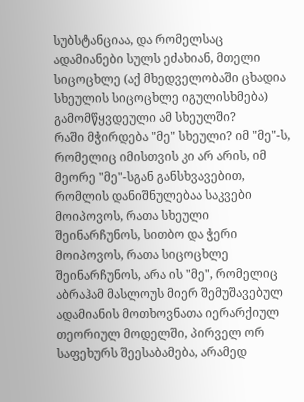სუბსტანციაა, და რომელსაც ადამიანები სულს ეძახიან, მთელი სიცოცხლე (აქ მხედველობაში ცხადია სხეულის სიცოცხლე იგულისხმება) გამომწყვდეული ამ სხეულში?
რაში მჭირდება "მე" სხეული? იმ "მე"-ს, რომელიც იმისთვის კი არ არის, იმ მეორე "მე"-სგან განსხვავებით, რომლის დანიშნულებაა საკვები მოიპოვოს, რათა სხეული შეინარჩუნოს, სითბო და ჭერი მოიპოვოს, რათა სიცოცხლე შეინარჩუნოს, არა ის "მე", რომელიც აბრაჰამ მასლოუს მიერ შემუშავებულ ადამიანის მოთხოვნათა იერარქიულ თეორიულ მოდელში, პირველ ორ საფეხურს შეესაბამება, არამედ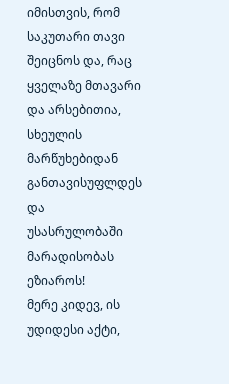იმისთვის, რომ საკუთარი თავი შეიცნოს და, რაც ყველაზე მთავარი და არსებითია, სხეულის მარწუხებიდან განთავისუფლდეს და უსასრულობაში მარადისობას ეზიაროს!
მერე კიდევ, ის უდიდესი აქტი,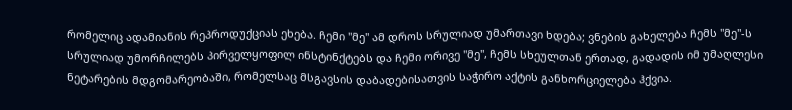რომელიც ადამიანის რეპროდუქციას ეხება. ჩემი "მე" ამ დროს სრულიად უმართავი ხდება; ვნების გახელება ჩემს "მე"-ს სრულიად უმორჩილებს პირველყოფილ ინსტინქტებს და ჩემი ორივე "მე", ჩემს სხეულთან ერთად, გადადის იმ უმაღლესი ნეტარების მდგომარეობაში, რომელსაც მსგავსის დაბადებისათვის საჭირო აქტის განხორციელება ჰქვია.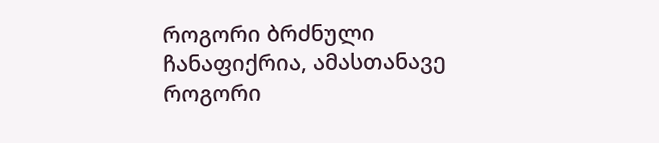როგორი ბრძნული ჩანაფიქრია, ამასთანავე როგორი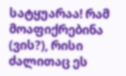სატყუარაა! რამ მოაფიქრებინა (ვის?), რისი ძალითაც ეს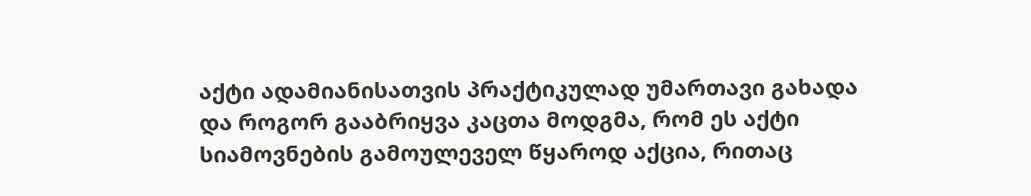აქტი ადამიანისათვის პრაქტიკულად უმართავი გახადა და როგორ გააბრიყვა კაცთა მოდგმა, რომ ეს აქტი სიამოვნების გამოულეველ წყაროდ აქცია, რითაც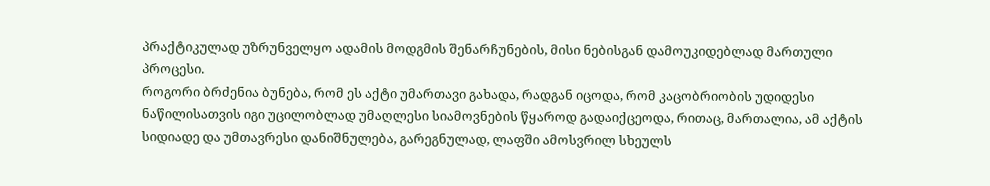პრაქტიკულად უზრუნველყო ადამის მოდგმის შენარჩუნების, მისი ნებისგან დამოუკიდებლად მართული პროცესი.
როგორი ბრძენია ბუნება, რომ ეს აქტი უმართავი გახადა, რადგან იცოდა, რომ კაცობრიობის უდიდესი ნაწილისათვის იგი უცილობლად უმაღლესი სიამოვნების წყაროდ გადაიქცეოდა, რითაც, მართალია, ამ აქტის სიდიადე და უმთავრესი დანიშნულება, გარეგნულად, ლაფში ამოსვრილ სხეულს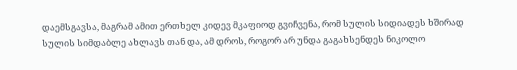დაემსგავსა, მაგრამ ამით ერთხელ კიდევ მკაფიოდ გვიჩვენა, რომ სულის სიდიადეს ხშირად სულის სიმდაბლე ახლავს თან და, ამ დროს, როგორ არ უნდა გაგახსენდეს ნიკოლო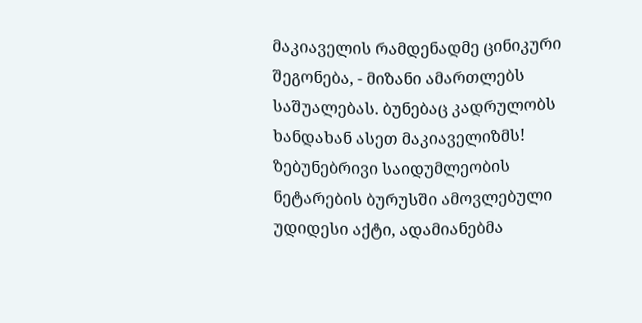მაკიაველის რამდენადმე ცინიკური შეგონება, - მიზანი ამართლებს საშუალებას. ბუნებაც კადრულობს ხანდახან ასეთ მაკიაველიზმს!
ზებუნებრივი საიდუმლეობის ნეტარების ბურუსში ამოვლებული უდიდესი აქტი, ადამიანებმა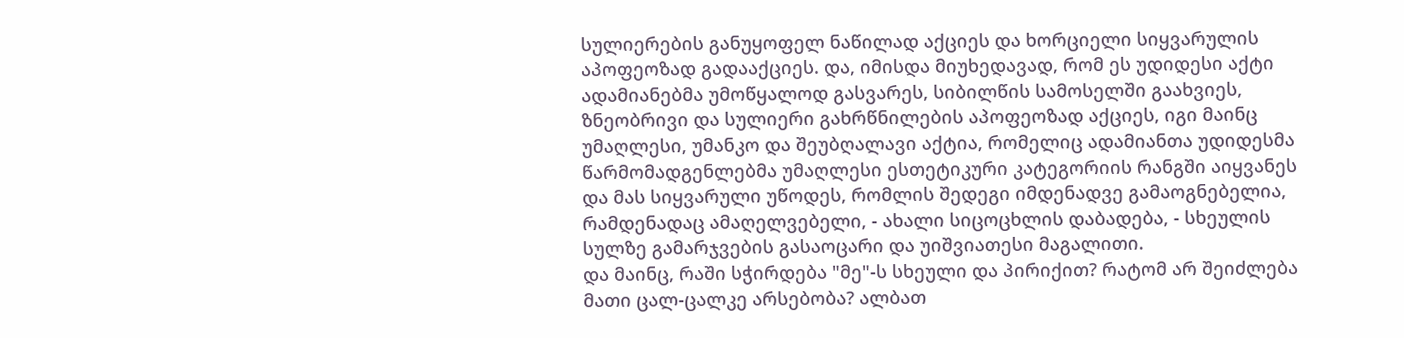სულიერების განუყოფელ ნაწილად აქციეს და ხორციელი სიყვარულის აპოფეოზად გადააქციეს. და, იმისდა მიუხედავად, რომ ეს უდიდესი აქტი ადამიანებმა უმოწყალოდ გასვარეს, სიბილწის სამოსელში გაახვიეს, ზნეობრივი და სულიერი გახრწნილების აპოფეოზად აქციეს, იგი მაინც უმაღლესი, უმანკო და შეუბღალავი აქტია, რომელიც ადამიანთა უდიდესმა წარმომადგენლებმა უმაღლესი ესთეტიკური კატეგორიის რანგში აიყვანეს და მას სიყვარული უწოდეს, რომლის შედეგი იმდენადვე გამაოგნებელია, რამდენადაც ამაღელვებელი, - ახალი სიცოცხლის დაბადება, - სხეულის სულზე გამარჯვების გასაოცარი და უიშვიათესი მაგალითი.
და მაინც, რაში სჭირდება "მე"-ს სხეული და პირიქით? რატომ არ შეიძლება მათი ცალ-ცალკე არსებობა? ალბათ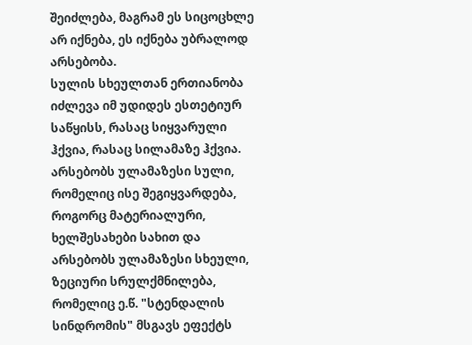შეიძლება, მაგრამ ეს სიცოცხლე არ იქნება, ეს იქნება უბრალოდ არსებობა.
სულის სხეულთან ერთიანობა იძლევა იმ უდიდეს ესთეტიურ საწყისს, რასაც სიყვარული ჰქვია, რასაც სილამაზე ჰქვია. არსებობს ულამაზესი სული, რომელიც ისე შეგიყვარდება, როგორც მატერიალური, ხელშესახები სახით და არსებობს ულამაზესი სხეული, ზეციური სრულქმნილება, რომელიც ე.წ. "სტენდალის სინდრომის" მსგავს ეფექტს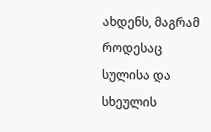ახდენს, მაგრამ როდესაც სულისა და სხეულის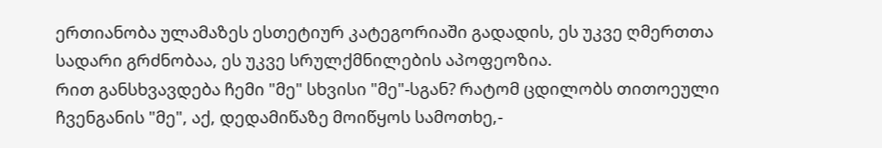ერთიანობა ულამაზეს ესთეტიურ კატეგორიაში გადადის, ეს უკვე ღმერთთა სადარი გრძნობაა, ეს უკვე სრულქმნილების აპოფეოზია.
რით განსხვავდება ჩემი "მე" სხვისი "მე"-სგან? რატომ ცდილობს თითოეული ჩვენგანის "მე", აქ, დედამიწაზე მოიწყოს სამოთხე,-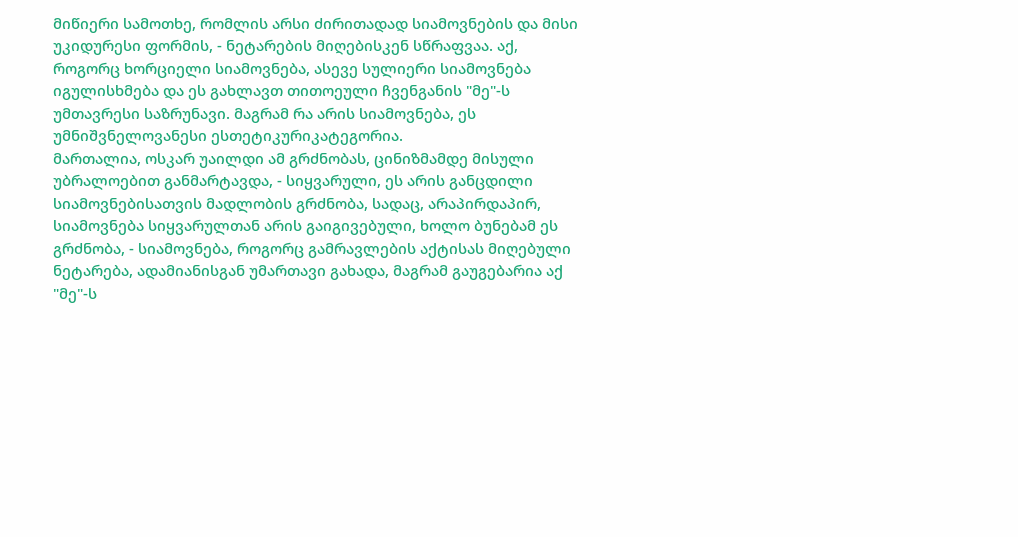მიწიერი სამოთხე, რომლის არსი ძირითადად სიამოვნების და მისი უკიდურესი ფორმის, - ნეტარების მიღებისკენ სწრაფვაა. აქ, როგორც ხორციელი სიამოვნება, ასევე სულიერი სიამოვნება იგულისხმება და ეს გახლავთ თითოეული ჩვენგანის "მე"-ს უმთავრესი საზრუნავი. მაგრამ რა არის სიამოვნება, ეს უმნიშვნელოვანესი ესთეტიკურიკატეგორია.
მართალია, ოსკარ უაილდი ამ გრძნობას, ცინიზმამდე მისული უბრალოებით განმარტავდა, - სიყვარული, ეს არის განცდილი სიამოვნებისათვის მადლობის გრძნობა, სადაც, არაპირდაპირ, სიამოვნება სიყვარულთან არის გაიგივებული, ხოლო ბუნებამ ეს გრძნობა, - სიამოვნება, როგორც გამრავლების აქტისას მიღებული ნეტარება, ადამიანისგან უმართავი გახადა, მაგრამ გაუგებარია აქ "მე"-ს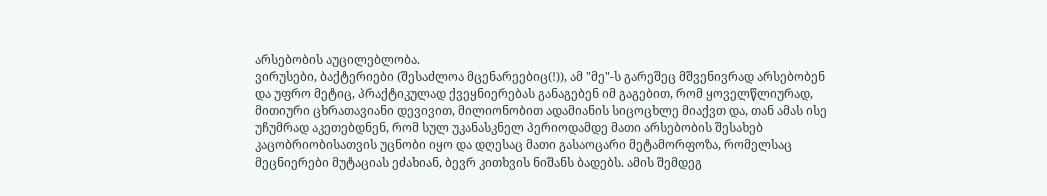არსებობის აუცილებლობა.
ვირუსები, ბაქტერიები (შესაძლოა მცენარეებიც(!)), ამ "მე"-ს გარეშეც მშვენივრად არსებობენ და უფრო მეტიც, პრაქტიკულად ქვეყნიერებას განაგებენ იმ გაგებით, რომ ყოველწლიურად, მითიური ცხრათავიანი დევივით, მილიონობით ადამიანის სიცოცხლე მიაქვთ და, თან ამას ისე უჩუმრად აკეთებდნენ, რომ სულ უკანასკნელ პერიოდამდე მათი არსებობის შესახებ კაცობრიობისათვის უცნობი იყო და დღესაც მათი გასაოცარი მეტამორფოზა, რომელსაც მეცნიერები მუტაციას ეძახიან, ბევრ კითხვის ნიშანს ბადებს. ამის შემდეგ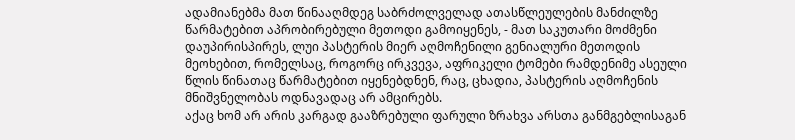ადამიანებმა მათ წინააღმდეგ საბრძოლველად ათასწლეულების მანძილზე წარმატებით აპრობირებული მეთოდი გამოიყენეს, - მათ საკუთარი მოძმენი დაუპირისპირეს, ლუი პასტერის მიერ აღმოჩენილი გენიალური მეთოდის მეოხებით, რომელსაც, როგორც ირკვევა, აფრიკელი ტომები რამდენიმე ასეული წლის წინათაც წარმატებით იყენებდნენ, რაც, ცხადია, პასტერის აღმოჩენის მნიშვნელობას ოდნავადაც არ ამცირებს.
აქაც ხომ არ არის კარგად გააზრებული ფარული ზრახვა არსთა განმგებლისაგან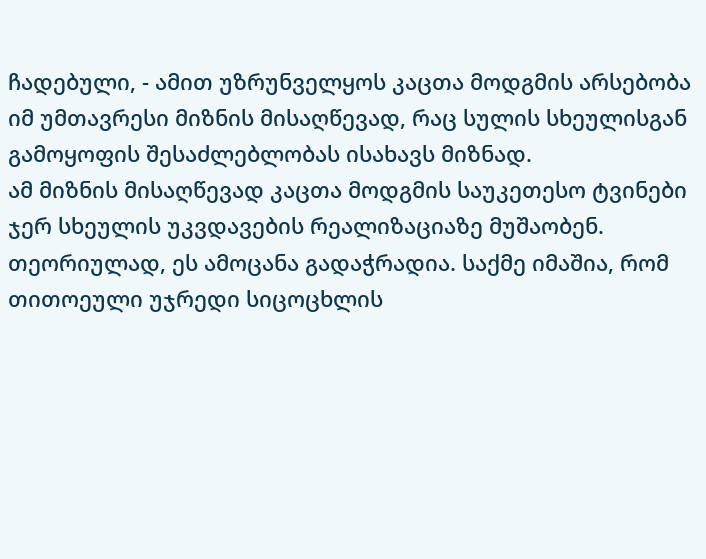ჩადებული, - ამით უზრუნველყოს კაცთა მოდგმის არსებობა იმ უმთავრესი მიზნის მისაღწევად, რაც სულის სხეულისგან გამოყოფის შესაძლებლობას ისახავს მიზნად.
ამ მიზნის მისაღწევად კაცთა მოდგმის საუკეთესო ტვინები ჯერ სხეულის უკვდავების რეალიზაციაზე მუშაობენ. თეორიულად, ეს ამოცანა გადაჭრადია. საქმე იმაშია, რომ თითოეული უჯრედი სიცოცხლის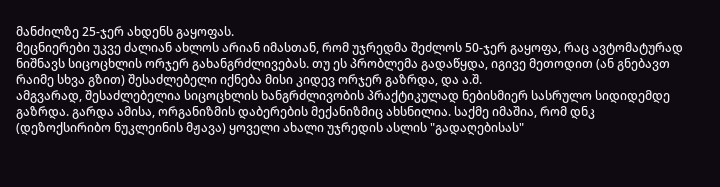მანძილზე 25-ჯერ ახდენს გაყოფას.
მეცნიერები უკვე ძალიან ახლოს არიან იმასთან, რომ უჯრედმა შეძლოს 50-ჯერ გაყოფა, რაც ავტომატურად ნიშნავს სიცოცხლის ორჯერ გახანგრძლივებას. თუ ეს პრობლემა გადაწყდა, იგივე მეთოდით (ან გნებავთ რაიმე სხვა გზით) შესაძლებელი იქნება მისი კიდევ ორჯერ გაზრდა, და ა.შ.
ამგვარად, შესაძლებელია სიცოცხლის ხანგრძლივობის პრაქტიკულად ნებისმიერ სასრულო სიდიდემდე გაზრდა. გარდა ამისა, ორგანიზმის დაბერების მექანიზმიც ახსნილია. საქმე იმაშია, რომ დნკ (დეზოქსირიბო ნუკლეინის მჟავა) ყოველი ახალი უჯრედის ასლის "გადაღებისას"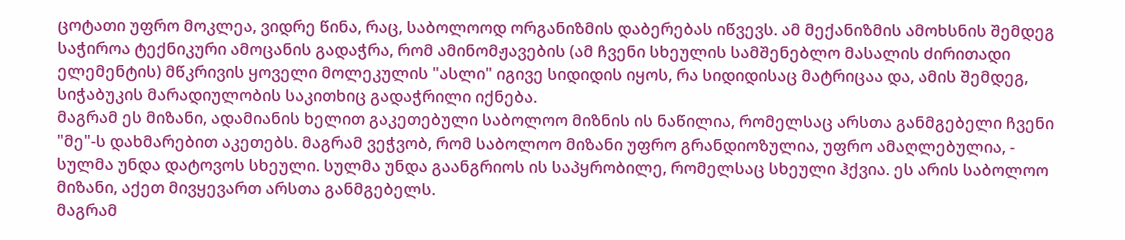ცოტათი უფრო მოკლეა, ვიდრე წინა, რაც, საბოლოოდ ორგანიზმის დაბერებას იწვევს. ამ მექანიზმის ამოხსნის შემდეგ საჭიროა ტექნიკური ამოცანის გადაჭრა, რომ ამინომჟავების (ამ ჩვენი სხეულის სამშენებლო მასალის ძირითადი ელემენტის) მწკრივის ყოველი მოლეკულის "ასლი" იგივე სიდიდის იყოს, რა სიდიდისაც მატრიცაა და, ამის შემდეგ, სიჭაბუკის მარადიულობის საკითხიც გადაჭრილი იქნება.
მაგრამ ეს მიზანი, ადამიანის ხელით გაკეთებული საბოლოო მიზნის ის ნაწილია, რომელსაც არსთა განმგებელი ჩვენი "მე"-ს დახმარებით აკეთებს. მაგრამ ვეჭვობ, რომ საბოლოო მიზანი უფრო გრანდიოზულია, უფრო ამაღლებულია, - სულმა უნდა დატოვოს სხეული. სულმა უნდა გაანგრიოს ის საპყრობილე, რომელსაც სხეული ჰქვია. ეს არის საბოლოო მიზანი, აქეთ მივყევართ არსთა განმგებელს.
მაგრამ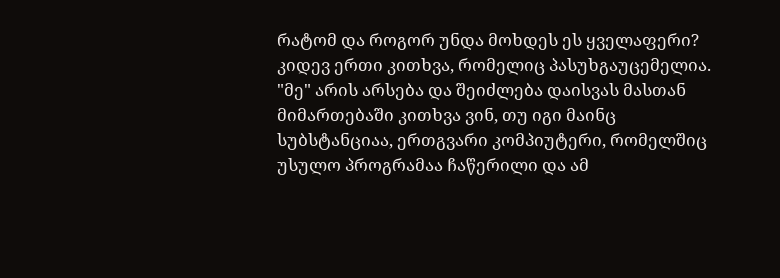რატომ და როგორ უნდა მოხდეს ეს ყველაფერი?
კიდევ ერთი კითხვა, რომელიც პასუხგაუცემელია. "მე" არის არსება და შეიძლება დაისვას მასთან მიმართებაში კითხვა ვინ, თუ იგი მაინც სუბსტანციაა, ერთგვარი კომპიუტერი, რომელშიც უსულო პროგრამაა ჩაწერილი და ამ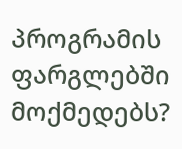პროგრამის ფარგლებში მოქმედებს?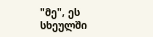"მე", ეს სხეულში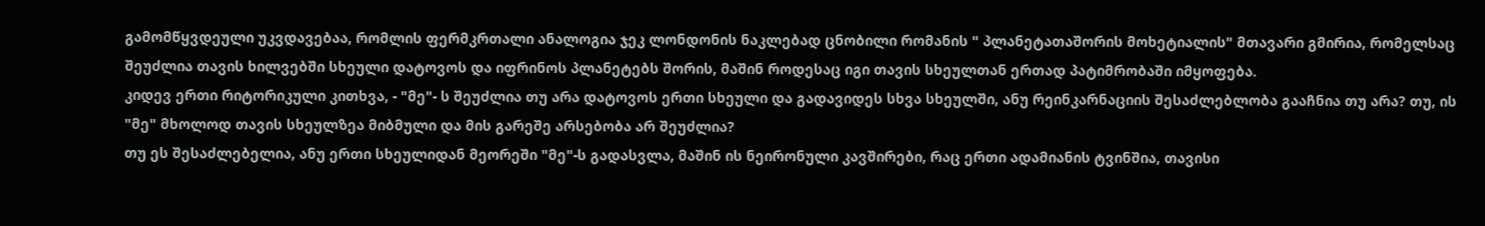გამომწყვდეული უკვდავებაა, რომლის ფერმკრთალი ანალოგია ჯეკ ლონდონის ნაკლებად ცნობილი რომანის " პლანეტათაშორის მოხეტიალის" მთავარი გმირია, რომელსაც შეუძლია თავის ხილვებში სხეული დატოვოს და იფრინოს პლანეტებს შორის, მაშინ როდესაც იგი თავის სხეულთან ერთად პატიმრობაში იმყოფება.
კიდევ ერთი რიტორიკული კითხვა, - "მე"- ს შეუძლია თუ არა დატოვოს ერთი სხეული და გადავიდეს სხვა სხეულში, ანუ რეინკარნაციის შესაძლებლობა გააჩნია თუ არა? თუ, ის "მე" მხოლოდ თავის სხეულზეა მიბმული და მის გარეშე არსებობა არ შეუძლია?
თუ ეს შესაძლებელია, ანუ ერთი სხეულიდან მეორეში "მე"-ს გადასვლა, მაშინ ის ნეირონული კავშირები, რაც ერთი ადამიანის ტვინშია, თავისი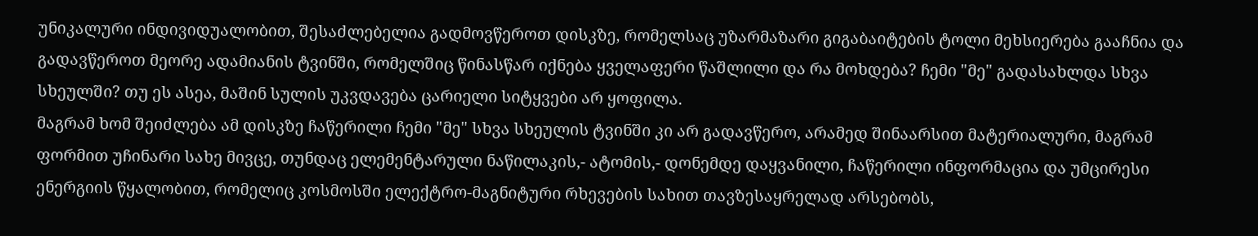უნიკალური ინდივიდუალობით, შესაძლებელია გადმოვწეროთ დისკზე, რომელსაც უზარმაზარი გიგაბაიტების ტოლი მეხსიერება გააჩნია და გადავწეროთ მეორე ადამიანის ტვინში, რომელშიც წინასწარ იქნება ყველაფერი წაშლილი და რა მოხდება? ჩემი "მე" გადასახლდა სხვა სხეულში? თუ ეს ასეა, მაშინ სულის უკვდავება ცარიელი სიტყვები არ ყოფილა.
მაგრამ ხომ შეიძლება ამ დისკზე ჩაწერილი ჩემი "მე" სხვა სხეულის ტვინში კი არ გადავწერო, არამედ შინაარსით მატერიალური, მაგრამ ფორმით უჩინარი სახე მივცე, თუნდაც ელემენტარული ნაწილაკის,- ატომის,- დონემდე დაყვანილი, ჩაწერილი ინფორმაცია და უმცირესი ენერგიის წყალობით, რომელიც კოსმოსში ელექტრო-მაგნიტური რხევების სახით თავზესაყრელად არსებობს,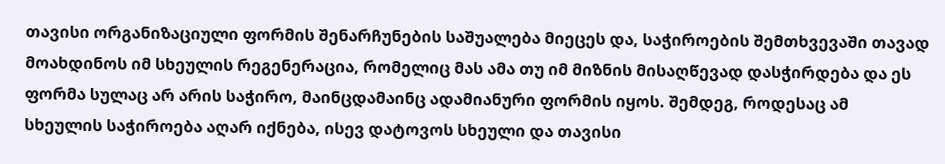თავისი ორგანიზაციული ფორმის შენარჩუნების საშუალება მიეცეს და, საჭიროების შემთხვევაში თავად მოახდინოს იმ სხეულის რეგენერაცია, რომელიც მას ამა თუ იმ მიზნის მისაღწევად დასჭირდება და ეს ფორმა სულაც არ არის საჭირო, მაინცდამაინც ადამიანური ფორმის იყოს. შემდეგ, როდესაც ამ სხეულის საჭიროება აღარ იქნება, ისევ დატოვოს სხეული და თავისი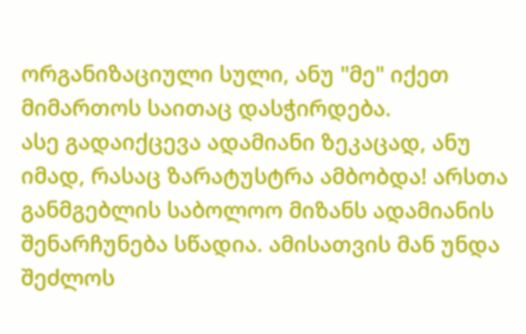ორგანიზაციული სული, ანუ "მე" იქეთ მიმართოს საითაც დასჭირდება.
ასე გადაიქცევა ადამიანი ზეკაცად, ანუ იმად, რასაც ზარატუსტრა ამბობდა! არსთა განმგებლის საბოლოო მიზანს ადამიანის შენარჩუნება სწადია. ამისათვის მან უნდა შეძლოს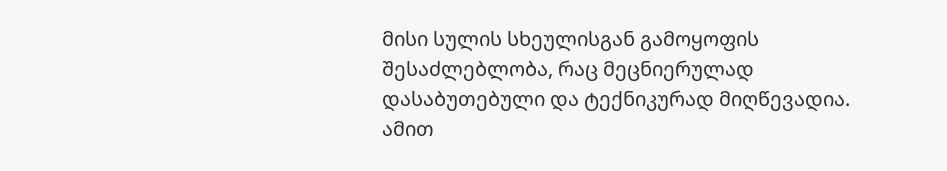მისი სულის სხეულისგან გამოყოფის შესაძლებლობა, რაც მეცნიერულად დასაბუთებული და ტექნიკურად მიღწევადია. ამით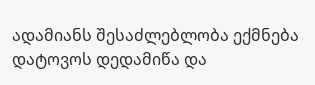ადამიანს შესაძლებლობა ექმნება დატოვოს დედამიწა და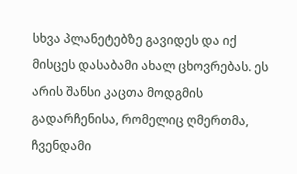სხვა პლანეტებზე გავიდეს და იქ მისცეს დასაბამი ახალ ცხოვრებას. ეს არის შანსი კაცთა მოდგმის გადარჩენისა, რომელიც ღმერთმა, ჩვენდამი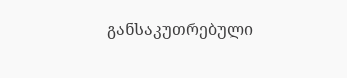განსაკუთრებული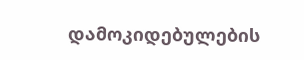დამოკიდებულების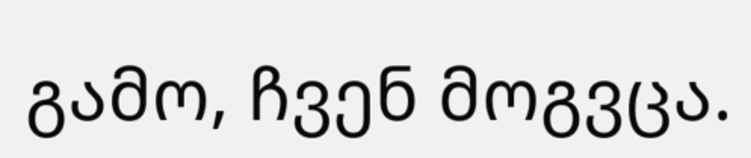გამო, ჩვენ მოგვცა.